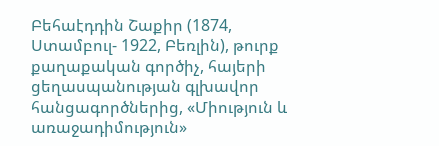Բեհաէդդին Շաքիր (1874, Ստամբուլ- 1922, Բեռլին), թուրք քաղաքական գործիչ, հայերի ցեղասպանության գլխավոր հանցագործներից, «Միություն և առաջադիմություն»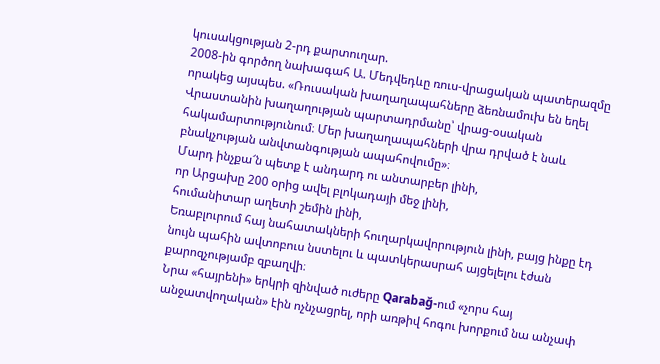կուսակցության 2-րդ քարտուղար.
2008-ին գործող նախագահ Ա. Մեդվեդևը ռուս-վրացական պատերազմը որակեց այսպես. «Ռուսական խաղաղապահները ձեռնամուխ են եղել Վրաստանին խաղաղության պարտադրմանը՝ վրաց-օսական հակամարտությունում։ Մեր խաղաղապահների վրա դրված է նաև բնակչության անվտանգության ապահովումը»։
Մարդ ինչքա՜ն պետք է անդարդ ու անտարբեր լինի,
որ Արցախը 200 օրից ավել բլոկադայի մեջ լինի,
հումանիտար աղետի շեմին լինի,
Եռաբլուրում հայ նահատակների հուղարկավորություն լինի, բայց ինքը էդ նույն պահին ավտոբուս նստելու և պատկերասրահ այցելելու էժան քարոզչությամբ զբաղվի։
Նրա «հայրենի» երկրի զինված ուժերը Qarabağ-ում «չորս հայ անջատվողական» էին ոչնչացրել, որի առթիվ հոգու խորքում նա անչափ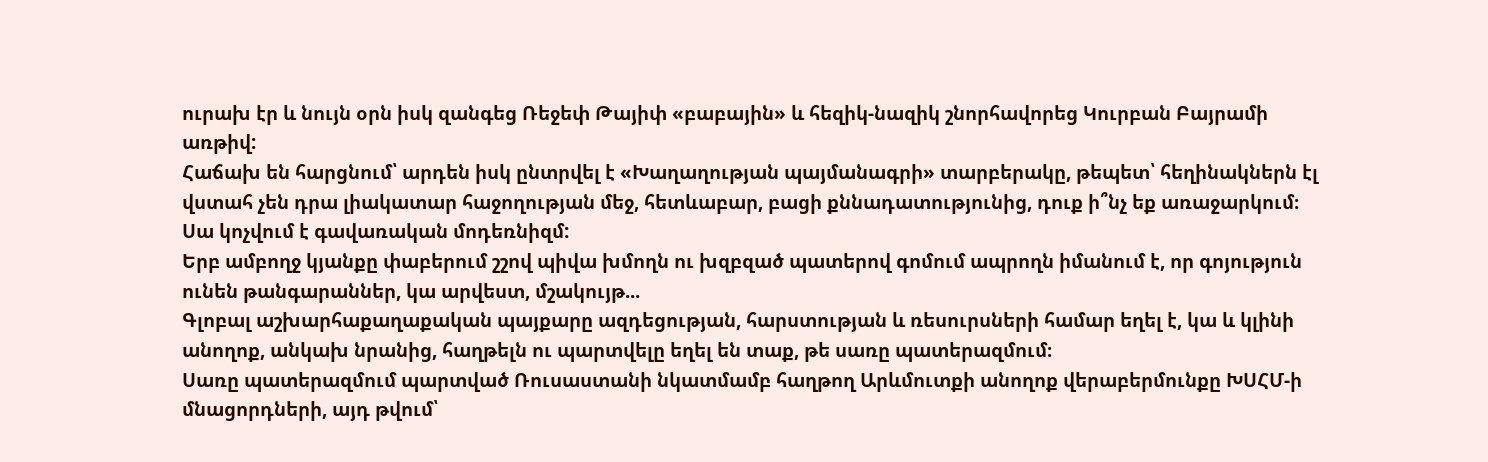ուրախ էր և նույն օրն իսկ զանգեց Ռեջեփ Թայիփ «բաբային» և հեզիկ-նազիկ շնորհավորեց Կուրբան Բայրամի առթիվ:
Հաճախ են հարցնում՝ արդեն իսկ ընտրվել է «Խաղաղության պայմանագրի» տարբերակը, թեպետ՝ հեղինակներն էլ վստահ չեն դրա լիակատար հաջողության մեջ, հետևաբար, բացի քննադատությունից, դուք ի՞նչ եք առաջարկում։
Սա կոչվում է գավառական մոդեռնիզմ:
Երբ ամբողջ կյանքը փաբերում շշով պիվա խմողն ու խզբզած պատերով գոմում ապրողն իմանում է, որ գոյություն ունեն թանգարաններ, կա արվեստ, մշակույթ...
Գլոբալ աշխարհաքաղաքական պայքարը ազդեցության, հարստության և ռեսուրսների համար եղել է, կա և կլինի անողոք, անկախ նրանից, հաղթելն ու պարտվելը եղել են տաք, թե սառը պատերազմում։
Սառը պատերազմում պարտված Ռուսաստանի նկատմամբ հաղթող Արևմուտքի անողոք վերաբերմունքը ԽՍՀՄ-ի մնացորդների, այդ թվում՝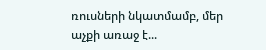ռուսների նկատմամբ, մեր աչքի առաջ է...